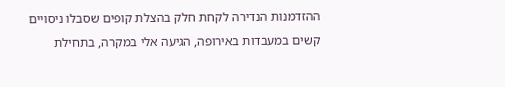ההזדמנות הנדירה לקחת חלק בהצלת קופים שסבלו ניסויים קשים במעבדות באירופה, הגיעה אלי במקרה, בתחילת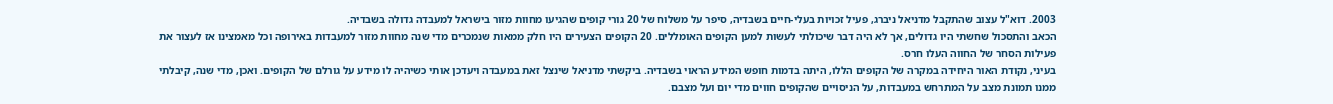2003. דוא"ל עצוב שהתקבל מדניאל ניברג, פעיל זכויות בעלי-חיים בשבדיה, סיפר על משלוח של 20 גורי קופים שהגיעו מחוות מזור בישראל למעבדה גדולה בשבדיה.
הכאב והתסכול שחשתי היו גדולים, אך לא היה דבר שיכולתי לעשות למען הקופים האומללים. 20 הקופים הצעירים היו חלק ממאות שנמכרים מדי שנה מחוות מזור למעבדות באירופה וכל מאמצינו אז לעצור את פעילות הסחר של החווה העלו חרס.
בעיני, נקודת האור היחידה במקרה של הקופים הללו, היתה בדמות חופש המידע הראוי בשבדיה. ביקשתי מדניאל שינצל זאת במעבדה ויעדכן אותי כשיהיה לו מידע על גורלם של הקופים. ואכן, מדי שנה, קיבלתי ממנו תמונת מצב על המתרחש במעבדות, על הניסויים שהקופים חווים מדי יום ועל מצבם.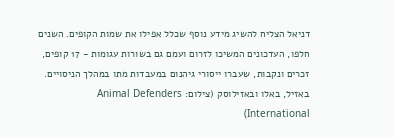דניאל הצליח להשיג מידע נוסף שכלל אפילו את שמות הקופים. השנים חלפו, העדכונים המשיכו לזרום ועמם גם בשורות עגומות - 17 קופים, זכרים ונקבות, שעברו ייסורי גיהנום במעבדות מתו במהלך הניסויים.
באזיל, באלו ובאזילוסק (צילום: Animal Defenders International)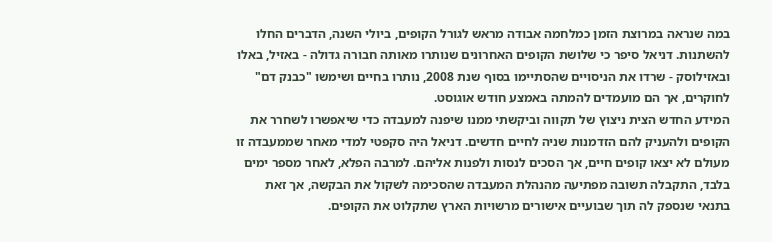במה שנראה במרוצת הזמן כמלחמה אבודה מראש לגורל הקופים, ביולי השנה, הדברים החלו להשתנות. דניאל סיפר כי שלושת הקופים האחרונים שנותרו מאותה חבורה גדולה - באזיל, באלו ובאזילוסק - שרדו את הניסויים שהסתיימו בסוף שנת 2008, נותרו בחיים ושימשו "כבנק דם" לחוקרים, אך הם מועמדים להמתה באמצע חודש אוגוסט.
המידע החדש הצית ניצוץ של תקווה וביקשתי ממנו שיפנה למעבדה כדי שיאפשרו לשחרר את הקופים ולהעניק להם הזדמנות שניה לחיים חדשים. דניאל היה סקפטי למדי מאחר שממעבדה זו מעולם לא יצאו קופים חיים, אך הסכים לנסות ולפנות אליהם. למרבה הפלא, לאחר מספר ימים בלבד, התקבלה תשובה מפתיעה מהנהלת המעבדה שהסכימה לשקול את הבקשה, אך זאת בתנאי שנספק לה תוך שבועיים אישורים מרשויות הארץ שתקלוט את הקופים.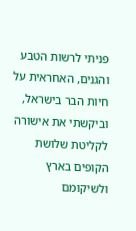פניתי לרשות הטבע והגנים, האחראית על חיות הבר בישראל, וביקשתי את אישורה לקליטת שלושת הקופים בארץ ולשיקומם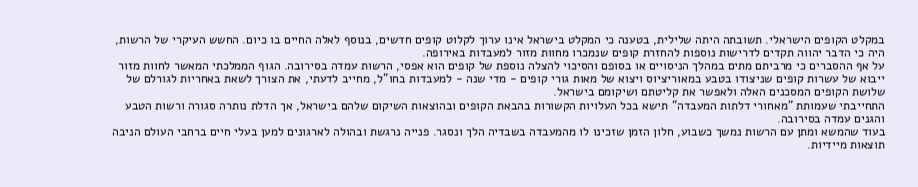במקלט הקופים הישראלי. תשובתה היתה שלילית, בטענה כי המקלט בישראל אינו ערוך לקלוט קופים חדשים, בנוסף לאלה החיים בו כיום. החשש העיקרי של הרשות, היה כי הדבר יהווה תקדים לדרישות נוספות להחזרת קופים שנמכרו מחוות מזור למעבדות באירופה.
על אף ההסברים כי מרביתם מתים במהלך הניסויים או בסופם והסיכוי להצלה נוספת של קופים הוא אפסי, הרשות עמדה בסירובה. הגוף הממלכתי המאשר לחוות מזור ייבוא של עשרות קופים שניצודו בטבע במאוריציוס ויצוא של מאות גורי קופים - מדי שנה - למעבדות בחו"ל, מחייב לדעתי, את הצורך לשאת באחריות לגורלם של שלושת הקופים המסכנים האלה ולאפשר את קליטתם ושיקומם בישראל.
התחייבתי שעמותת "מאחורי דלתות המעבדה" תישא בכל העלויות הקשורות בהבאת הקופים ובהוצאות השיקום שלהם בישראל, אך הדלת נותרה סגורה ורשות הטבע והגנים עמדה בסירובה.
בעוד שהמשא ומתן עם הרשות נמשך כשבוע, חלון הזמן שזכינו לו מהמעבדה בשבדיה הלך ונסגר. פנייה נרגשת ובהולה לארגונים למען בעלי חיים ברחבי העולם הניבה תוצאות מיידיות.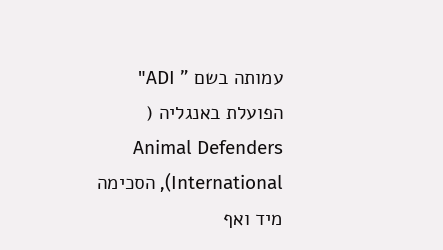עמותה בשם " ADI" הפועלת באנגליה (
Animal Defenders International), הסכימה מיד ואף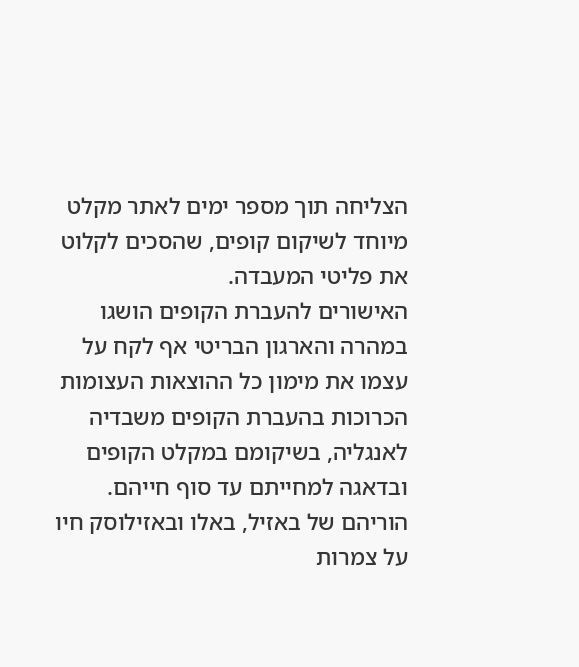הצליחה תוך מספר ימים לאתר מקלט מיוחד לשיקום קופים, שהסכים לקלוט את פליטי המעבדה.
האישורים להעברת הקופים הושגו במהרה והארגון הבריטי אף לקח על עצמו את מימון כל ההוצאות העצומות הכרוכות בהעברת הקופים משבדיה לאנגליה, בשיקומם במקלט הקופים ובדאגה למחייתם עד סוף חייהם.
הוריהם של באזיל, באלו ובאזילוסק חיו על צמרות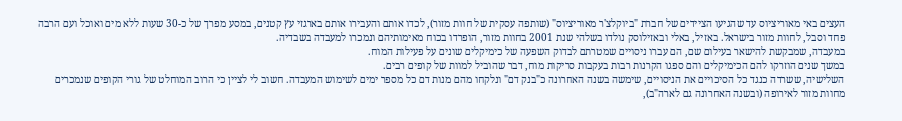העצים באי מאוריציוס עד שהגיעו הציידים של חברת "ביוקלצ'ר מאוריציוס" (שותפה עסקית של חוות מזור), לכדו אותם והעבירו אותם בארגזי עץ קטנים, במסע מפרך של כ-30 שעות ללא מים ואוכל ועם הרבה פחד וסבל, לחוות מזור בישראל. באזיל, באלי ובאזילוסק נולדו בשלהי שנת 2001 בחוות מזור, הופרדו בכוח מאימותיהם ונמכרו למעבדה בשבדיה.
במעבדה, שמבקשת להישאר בעילום שם, הם עברו ניסויים שמטרתם לבדוק השפעה של כימיקלים שונים על פעילות המוח.
במשך שנים הוזרקו להם הכימיקלים והם ספגו הקרנות רבות בעקבות סריקות מוח, דבר שהוביל למוות של קופים רבים.
השלישיה, ששרדה כנגד כל הסיכויים את הניסויים, שימשה בשנה האחרונה כ"בנק דם" ונלקחו מהם מנות דם כל מספר ימים לשימוש המעבדה. חשוב לי לציין כי הרוב המוחלט של גורי הקופים שנמכרים מחוות מזור לאירופה (ובשנה האחרונה גם לארה"ב),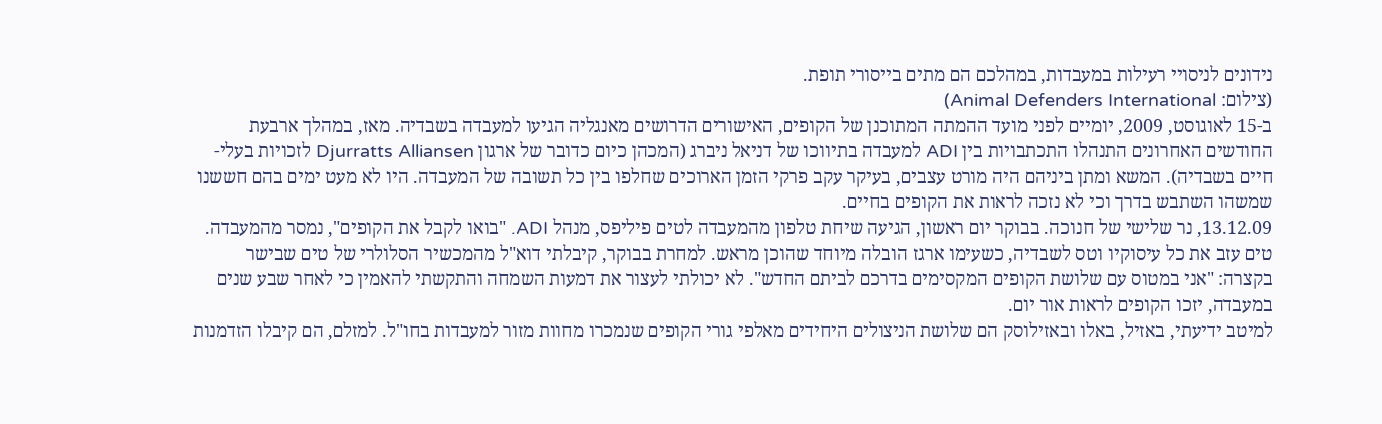נידונים לניסויי רעילות במעבדות, במהלכם הם מתים בייסורי תופת.
(צילום: Animal Defenders International)
ב-15 לאוגוסט, 2009, יומיים לפני מועד ההמתה המתוכנן של הקופים, האישורים הדרושים מאנגליה הגיעו למעבדה בשבדיה. מאז, במהלך ארבעת החודשים האחרונים התנהלו התכתבויות בין ADI למעבדה בתיווכו של דניאל ניברג (המכהן כיום כדובר של ארגון Djurratts Alliansen לזכויות בעלי-חיים בשבדיה). המשא ומתן ביניהם היה מורט עצבים, בעיקר עקב פרקי הזמן הארוכים שחלפו בין כל תשובה של המעבדה. היו לא מעט ימים בהם חששנו שמשהו השתבש בדרך וכי לא נזכה לראות את הקופים בחיים.
13.12.09, נר שלישי של חנוכה. בבוקר יום ראשון, הגיעה שיחת טלפון מהמעבדה לטים פיליפס, מנהל ADI. "בואו לקבל את הקופים", נמסר מהמעבדה. טים עזב את כל עיסוקיו וטס לשבדיה, כשעימו ארגז הובלה מיוחד שהוכן מראש. למחרת בבוקר, קיבלתי דוא"ל מהמכשיר הסלולרי של טים שבישר בקצרה: "אני במטוס עם שלושת הקופים המקסימים בדרכם לביתם החדש". לא יכולתי לעצור את דמעות השמחה והתקשתי להאמין כי לאחר שבע שנים במעבדה, יזכו הקופים לראות אור יום.
למיטב ידיעתי, באזיל, באלו ובאזילוסק הם שלושת הניצולים היחידים מאלפי גורי הקופים שנמכרו מחוות מזור למעבדות בחו"ל. למזלם, הם קיבלו הזדמנות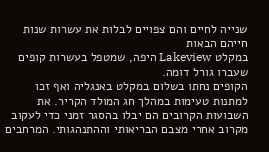שנייה לחיים והם צפויים לבלות את עשרות שנות חייהם הבאות
במקלט Lakeview היפה, שמטפל בעשרות קופים שעברו גורל דומה.
הקופים נחתו בשלום במקלט באנגליה ואף זכו למתנות טעימות במהלך חג המולד הקריר. את השבועות הקרובים הם יבלו בהסגר זמני כדי לעקוב מקרוב אחרי מצבם הבריאותי וההתנהגותי. המרחבים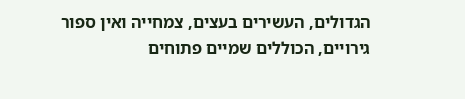הגדולים, העשירים בעצים, צמחייה ואין ספור גירויים, הכוללים שמיים פתוחים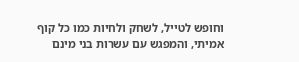וחופש לטייל, לשחק ולחיות כמו כל קוף אמיתי, והמפגש עם עשרות בני מינם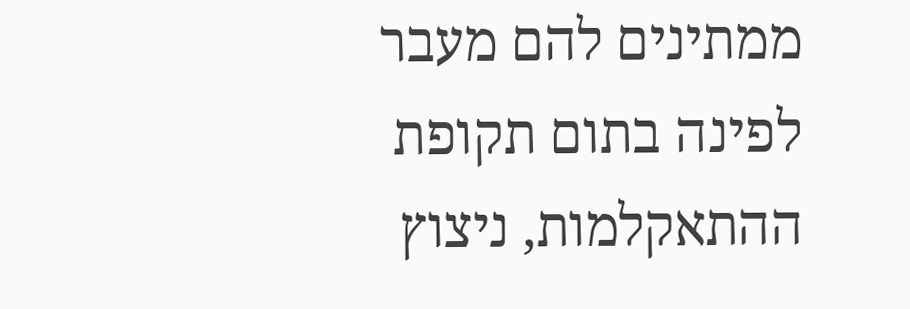ממתינים להם מעבר לפינה בתום תקופת ההתאקלמות, ניצוץ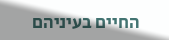החיים בעיניהם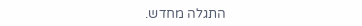התגלה מחדש.